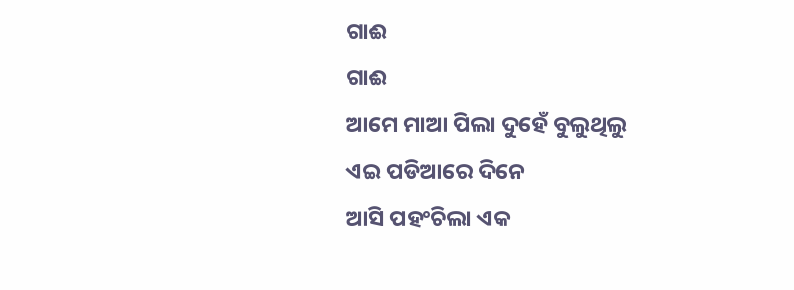ଗାଈ
ଗାଈ
ଆମେ ମାଆ ପିଲା ଦୁହେଁ ବୁଲୁଥିଲୁ
ଏଇ ପଡିଆରେ ଦିନେ
ଆସି ପହଂଚିଲା ଏକ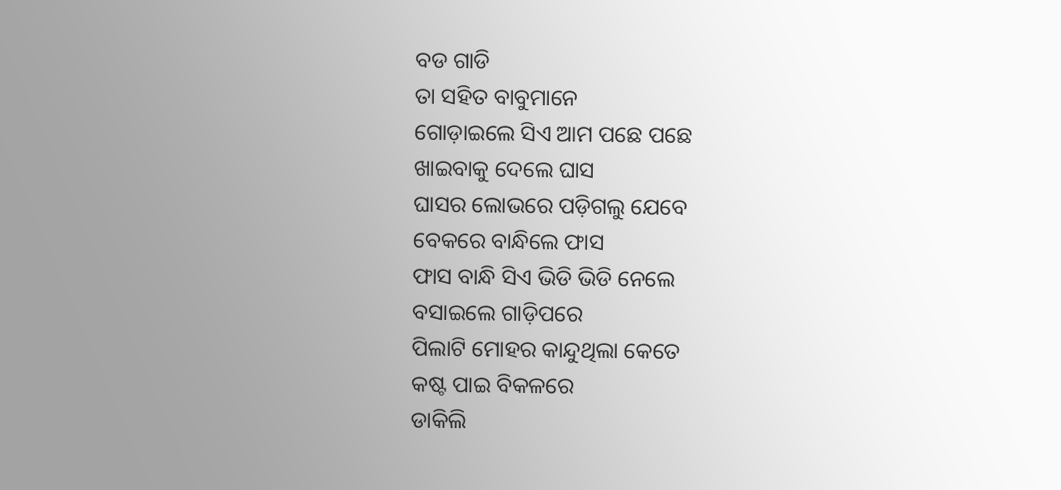ବଡ ଗାଡି
ତା ସହିତ ବାବୁମାନେ
ଗୋଡ଼ାଇଲେ ସିଏ ଆମ ପଛେ ପଛେ
ଖାଇବାକୁ ଦେଲେ ଘାସ
ଘାସର ଲୋଭରେ ପଡ଼ିଗଲୁ ଯେବେ
ବେକରେ ବାନ୍ଧିଲେ ଫାସ
ଫାସ ବାନ୍ଧି ସିଏ ଭିଡି ଭିଡି ନେଲେ
ବସାଇଲେ ଗାଡ଼ିପରେ
ପିଲାଟି ମୋହର କାନ୍ଦୁଥିଲା କେତେ
କଷ୍ଟ ପାଇ ବିକଳରେ
ଡାକିଲି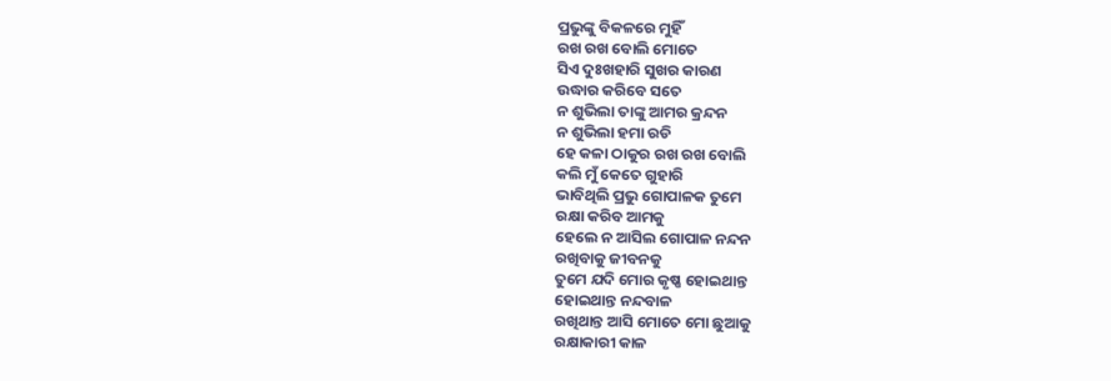ପ୍ରଭୁଙ୍କୁ ବିକଳରେ ମୁହିଁ
ରଖ ରଖ ବୋଲି ମୋତେ
ସିଏ ଦୁଃଖହାରି ସୁଖର କାରଣ
ଉଦ୍ଧାର କରିବେ ସତେ
ନ ଶୁଭିଲା ତାଙ୍କୁ ଆମର କ୍ରନ୍ଦନ
ନ ଶୁଭିଲା ହମା ରଡି
ହେ କଳା ଠାକୁର ରଖ ରଖ ବୋଲି
କଲି ମୁଁ କେତେ ଗୁହାରି
ଭାବିଥିଲି ପ୍ରଭୁ ଗୋପାଳକ ତୁମେ
ରକ୍ଷା କରିବ ଆମକୁ
ହେଲେ ନ ଆସିଲ ଗୋପାଳ ନନ୍ଦନ
ରଖିବାକୁ ଜୀବନକୁ
ତୁମେ ଯଦି ମୋର କୃଷ୍ଣ ହୋଇଥାନ୍ତ
ହୋଇଥାନ୍ତ ନନ୍ଦବାଳ
ରଖିଥାନ୍ତ ଆସି ମୋତେ ମୋ ଛୁଆକୁ
ରକ୍ଷାକାରୀ କାଳ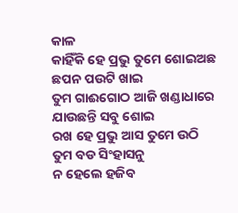କାଳ
କାହିଁକି ହେ ପ୍ରଭୁ ତୁମେ ଶୋଇଅଛ
ଛପନ ପଉଟି ଖାଇ
ତୁମ ଗାଈଗୋଠ ଆଜି ଖଣ୍ଡାଧାରେ
ଯାଉଛନ୍ତି ସବୁ ଶୋଇ
ରଖ ହେ ପ୍ରଭୁ ଆସ ତୁମେ ଉଠି
ତୁମ ବଡ ସିଂହାସନୁ
ନ ହେଲେ ହଜିବ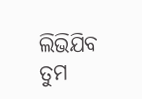ଲିଭିଯିବ ତୁମ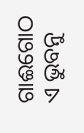ଗାଈଗୋଠ ଏ ଭୁବନୁ